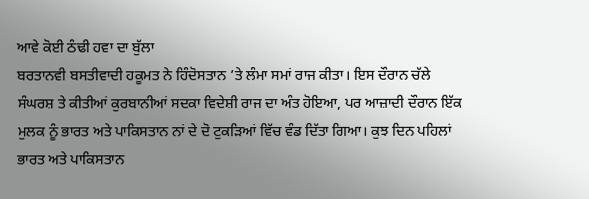ਆਵੇ ਕੋਈ ਠੰਢੀ ਹਵਾ ਦਾ ਬੁੱਲਾ
ਬਰਤਾਨਵੀ ਬਸਤੀਵਾਦੀ ਹਕੂਮਤ ਨੇ ਹਿੰਦੋਸਤਾਨ ’ਤੇ ਲੰਮਾ ਸਮਾਂ ਰਾਜ ਕੀਤਾ। ਇਸ ਦੌਰਾਨ ਚੱਲੇ ਸੰਘਰਸ਼ ਤੇ ਕੀਤੀਆਂ ਕੁਰਬਾਨੀਆਂ ਸਦਕਾ ਵਿਦੇਸ਼ੀ ਰਾਜ ਦਾ ਅੰਤ ਹੋਇਆ, ਪਰ ਆਜ਼ਾਦੀ ਦੌਰਾਨ ਇੱਕ ਮੁਲਕ ਨੂੰ ਭਾਰਤ ਅਤੇ ਪਾਕਿਸਤਾਨ ਨਾਂ ਦੇ ਦੋ ਟੁਕੜਿਆਂ ਵਿੱਚ ਵੰਡ ਦਿੱਤਾ ਗਿਆ। ਕੁਝ ਦਿਨ ਪਹਿਲਾਂ ਭਾਰਤ ਅਤੇ ਪਾਕਿਸਤਾਨ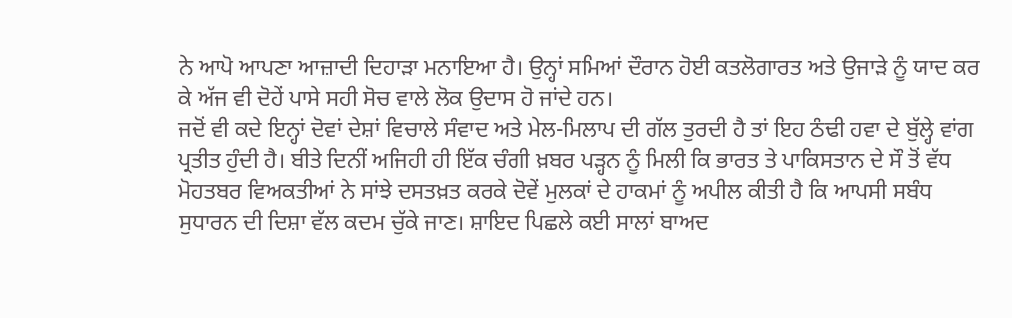ਨੇ ਆਪੋ ਆਪਣਾ ਆਜ਼ਾਦੀ ਦਿਹਾੜਾ ਮਨਾਇਆ ਹੈ। ਉਨ੍ਹਾਂ ਸਮਿਆਂ ਦੌਰਾਨ ਹੋਈ ਕਤਲੋਗਾਰਤ ਅਤੇ ਉਜਾੜੇ ਨੂੰ ਯਾਦ ਕਰ ਕੇ ਅੱਜ ਵੀ ਦੋਹੇਂ ਪਾਸੇ ਸਹੀ ਸੋਚ ਵਾਲੇ ਲੋਕ ਉਦਾਸ ਹੋ ਜਾਂਦੇ ਹਨ।
ਜਦੋਂ ਵੀ ਕਦੇ ਇਨ੍ਹਾਂ ਦੋਵਾਂ ਦੇਸ਼ਾਂ ਵਿਚਾਲੇ ਸੰਵਾਦ ਅਤੇ ਮੇਲ-ਮਿਲਾਪ ਦੀ ਗੱਲ ਤੁਰਦੀ ਹੈ ਤਾਂ ਇਹ ਠੰਢੀ ਹਵਾ ਦੇ ਬੁੱਲ੍ਹੇ ਵਾਂਗ ਪ੍ਰਤੀਤ ਹੁੰਦੀ ਹੈ। ਬੀਤੇ ਦਿਨੀਂ ਅਜਿਹੀ ਹੀ ਇੱਕ ਚੰਗੀ ਖ਼ਬਰ ਪੜ੍ਹਨ ਨੂੰ ਮਿਲੀ ਕਿ ਭਾਰਤ ਤੇ ਪਾਕਿਸਤਾਨ ਦੇ ਸੌ ਤੋਂ ਵੱਧ ਮੋਹਤਬਰ ਵਿਅਕਤੀਆਂ ਨੇ ਸਾਂਝੇ ਦਸਤਖ਼ਤ ਕਰਕੇ ਦੋਵੇਂ ਮੁਲਕਾਂ ਦੇ ਹਾਕਮਾਂ ਨੂੰ ਅਪੀਲ ਕੀਤੀ ਹੈ ਕਿ ਆਪਸੀ ਸਬੰਧ ਸੁਧਾਰਨ ਦੀ ਦਿਸ਼ਾ ਵੱਲ ਕਦਮ ਚੁੱਕੇ ਜਾਣ। ਸ਼ਾਇਦ ਪਿਛਲੇ ਕਈ ਸਾਲਾਂ ਬਾਅਦ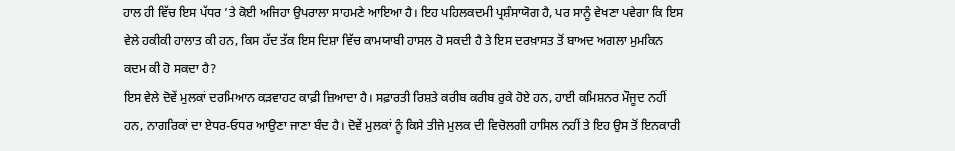ਹਾਲ ਹੀ ਵਿੱਚ ਇਸ ਪੱਧਰ ’ਤੇ ਕੋਈ ਅਜਿਹਾ ਉਪਰਾਲਾ ਸਾਹਮਣੇ ਆਇਆ ਹੈ। ਇਹ ਪਹਿਲਕਦਮੀ ਪ੍ਰਸ਼ੰਸਾਯੋਗ ਹੈ, ਪਰ ਸਾਨੂੰ ਵੇਖਣਾ ਪਵੇਗਾ ਕਿ ਇਸ ਵੇਲੇ ਹਕੀਕੀ ਹਾਲਾਤ ਕੀ ਹਨ, ਕਿਸ ਹੱਦ ਤੱਕ ਇਸ ਦਿਸ਼ਾ ਵਿੱਚ ਕਾਮਯਾਬੀ ਹਾਸਲ ਹੋ ਸਕਦੀ ਹੈ ਤੇ ਇਸ ਦਰਖ਼ਾਸਤ ਤੋਂ ਬਾਅਦ ਅਗਲਾ ਮੁਮਕਿਨ ਕਦਮ ਕੀ ਹੋ ਸਕਦਾ ਹੈ?
ਇਸ ਵੇਲੇ ਦੋਵੇਂ ਮੁਲਕਾਂ ਦਰਮਿਆਨ ਕੜਵਾਹਟ ਕਾਫ਼ੀ ਜ਼ਿਆਦਾ ਹੈ। ਸਫ਼ਾਰਤੀ ਰਿਸ਼ਤੇ ਕਰੀਬ ਕਰੀਬ ਰੁਕੇ ਹੋਏ ਹਨ, ਹਾਈ ਕਮਿਸ਼ਨਰ ਮੌਜੂਦ ਨਹੀਂ ਹਨ, ਨਾਗਰਿਕਾਂ ਦਾ ਏਧਰ-ਓਧਰ ਆਉਣਾ ਜਾਣਾ ਬੰਦ ਹੈ। ਦੋਵੇਂ ਮੁਲਕਾਂ ਨੂੰ ਕਿਸੇ ਤੀਜੇ ਮੁਲਕ ਦੀ ਵਿਚੋਲਗੀ ਹਾਸਿਲ ਨਹੀਂ ਤੇ ਇਹ ਉਸ ਤੋਂ ਇਨਕਾਰੀ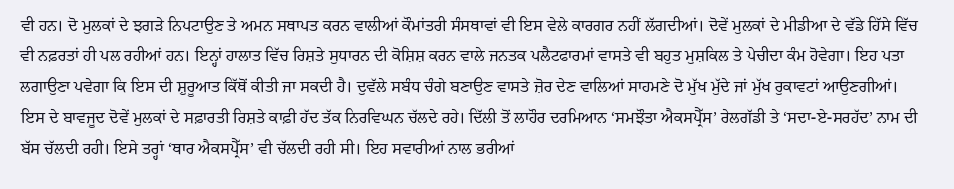ਵੀ ਹਨ। ਦੋ ਮੁਲਕਾਂ ਦੇ ਝਗੜੇ ਨਿਪਟਾਉਣ ਤੇ ਅਮਨ ਸਥਾਪਤ ਕਰਨ ਵਾਲੀਆਂ ਕੌਮਾਂਤਰੀ ਸੰਸਥਾਵਾਂ ਵੀ ਇਸ ਵੇਲੇ ਕਾਰਗਰ ਨਹੀਂ ਲੱਗਦੀਆਂ। ਦੋਵੇਂ ਮੁਲਕਾਂ ਦੇ ਮੀਡੀਆ ਦੇ ਵੱਡੇ ਹਿੱਸੇ ਵਿੱਚ ਵੀ ਨਫ਼ਰਤਾਂ ਹੀ ਪਲ ਰਹੀਆਂ ਹਨ। ਇਨ੍ਹਾਂ ਹਾਲਾਤ ਵਿੱਚ ਰਿਸ਼ਤੇ ਸੁਧਾਰਨ ਦੀ ਕੋਸ਼ਿਸ਼ ਕਰਨ ਵਾਲੇ ਜਨਤਕ ਪਲੈਟਫਾਰਮਾਂ ਵਾਸਤੇ ਵੀ ਬਹੁਤ ਮੁਸ਼ਕਿਲ ਤੇ ਪੇਚੀਦਾ ਕੰਮ ਹੋਵੇਗਾ। ਇਹ ਪਤਾ ਲਗਾਉਣਾ ਪਵੇਗਾ ਕਿ ਇਸ ਦੀ ਸ਼ੁਰੂਆਤ ਕਿੱਥੋਂ ਕੀਤੀ ਜਾ ਸਕਦੀ ਹੈ। ਦੁਵੱਲੇ ਸਬੰਧ ਚੰਗੇ ਬਣਾਉਣ ਵਾਸਤੇ ਜ਼ੋਰ ਦੇਣ ਵਾਲਿਆਂ ਸਾਹਮਣੇ ਦੋ ਮੁੱਖ ਮੁੱਦੇ ਜਾਂ ਮੁੱਖ ਰੁਕਾਵਟਾਂ ਆਉਣਗੀਆਂ।
ਇਸ ਦੇ ਬਾਵਜੂਦ ਦੋਵੇਂ ਮੁਲਕਾਂ ਦੇ ਸਫ਼ਾਰਤੀ ਰਿਸ਼ਤੇ ਕਾਫ਼ੀ ਹੱਦ ਤੱਕ ਨਿਰਵਿਘਨ ਚੱਲਦੇ ਰਹੇ। ਦਿੱਲੀ ਤੋਂ ਲਾਹੌਰ ਦਰਮਿਆਨ ‘ਸਮਝੌਤਾ ਐਕਸਪ੍ਰੈੱਸ’ ਰੇਲਗੱਡੀ ਤੇ ‘ਸਦਾ-ਏ-ਸਰਹੱਦ’ ਨਾਮ ਦੀ ਬੱਸ ਚੱਲਦੀ ਰਹੀ। ਇਸੇ ਤਰ੍ਹਾਂ ‘ਥਾਰ ਐਕਸਪ੍ਰੈੱਸ’ ਵੀ ਚੱਲਦੀ ਰਹੀ ਸੀ। ਇਹ ਸਵਾਰੀਆਂ ਨਾਲ ਭਰੀਆਂ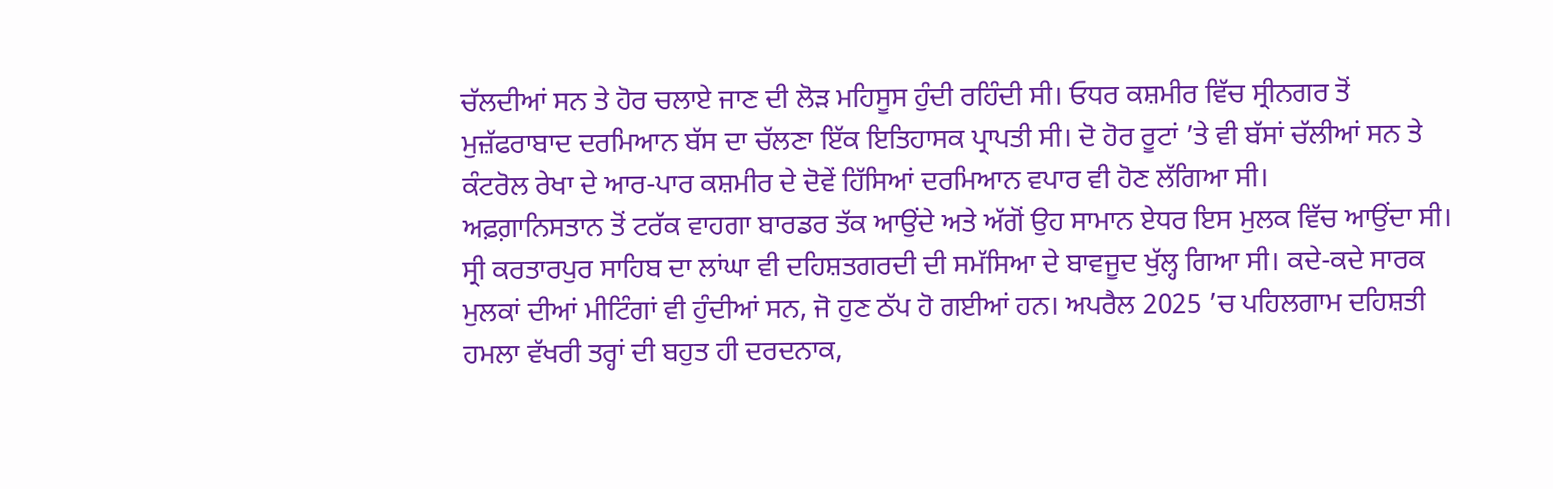ਚੱਲਦੀਆਂ ਸਨ ਤੇ ਹੋਰ ਚਲਾਏ ਜਾਣ ਦੀ ਲੋੜ ਮਹਿਸੂਸ ਹੁੰਦੀ ਰਹਿੰਦੀ ਸੀ। ਓਧਰ ਕਸ਼ਮੀਰ ਵਿੱਚ ਸ੍ਰੀਨਗਰ ਤੋਂ ਮੁਜ਼ੱਫਰਾਬਾਦ ਦਰਮਿਆਨ ਬੱਸ ਦਾ ਚੱਲਣਾ ਇੱਕ ਇਤਿਹਾਸਕ ਪ੍ਰਾਪਤੀ ਸੀ। ਦੋ ਹੋਰ ਰੂਟਾਂ ’ਤੇ ਵੀ ਬੱਸਾਂ ਚੱਲੀਆਂ ਸਨ ਤੇ ਕੰਟਰੋਲ ਰੇਖਾ ਦੇ ਆਰ-ਪਾਰ ਕਸ਼ਮੀਰ ਦੇ ਦੋਵੇਂ ਹਿੱਸਿਆਂ ਦਰਮਿਆਨ ਵਪਾਰ ਵੀ ਹੋਣ ਲੱਗਿਆ ਸੀ।
ਅਫ਼ਗ਼ਾਨਿਸਤਾਨ ਤੋਂ ਟਰੱਕ ਵਾਹਗਾ ਬਾਰਡਰ ਤੱਕ ਆਉਂਦੇ ਅਤੇ ਅੱਗੋਂ ਉਹ ਸਾਮਾਨ ਏਧਰ ਇਸ ਮੁਲਕ ਵਿੱਚ ਆਉਂਦਾ ਸੀ। ਸ੍ਰੀ ਕਰਤਾਰਪੁਰ ਸਾਹਿਬ ਦਾ ਲਾਂਘਾ ਵੀ ਦਹਿਸ਼ਤਗਰਦੀ ਦੀ ਸਮੱਸਿਆ ਦੇ ਬਾਵਜੂਦ ਖੁੱਲ੍ਹ ਗਿਆ ਸੀ। ਕਦੇ-ਕਦੇ ਸਾਰਕ ਮੁਲਕਾਂ ਦੀਆਂ ਮੀਟਿੰਗਾਂ ਵੀ ਹੁੰਦੀਆਂ ਸਨ, ਜੋ ਹੁਣ ਠੱਪ ਹੋ ਗਈਆਂ ਹਨ। ਅਪਰੈਲ 2025 ’ਚ ਪਹਿਲਗਾਮ ਦਹਿਸ਼ਤੀ ਹਮਲਾ ਵੱਖਰੀ ਤਰ੍ਹਾਂ ਦੀ ਬਹੁਤ ਹੀ ਦਰਦਨਾਕ,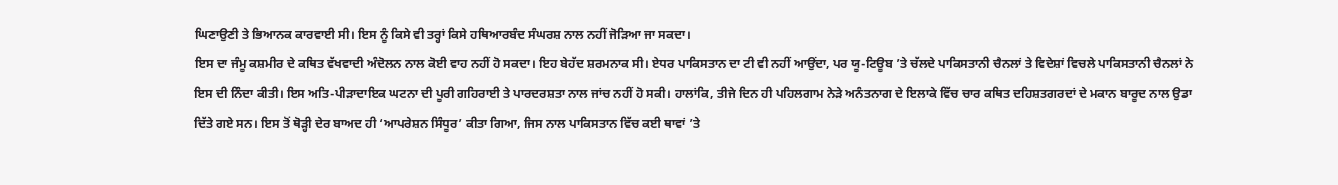ਘਿਣਾਉਣੀ ਤੇ ਭਿਆਨਕ ਕਾਰਵਾਈ ਸੀ। ਇਸ ਨੂੰ ਕਿਸੇ ਵੀ ਤਰ੍ਹਾਂ ਕਿਸੇ ਹਥਿਆਰਬੰਦ ਸੰਘਰਸ਼ ਨਾਲ ਨਹੀਂ ਜੋੜਿਆ ਜਾ ਸਕਦਾ।
ਇਸ ਦਾ ਜੰਮੂ ਕਸ਼ਮੀਰ ਦੇ ਕਥਿਤ ਵੱਖਵਾਦੀ ਅੰਦੋਲਨ ਨਾਲ ਕੋਈ ਵਾਹ ਨਹੀਂ ਹੋ ਸਕਦਾ। ਇਹ ਬੇਹੱਦ ਸ਼ਰਮਨਾਕ ਸੀ। ਏਧਰ ਪਾਕਿਸਤਾਨ ਦਾ ਟੀ ਵੀ ਨਹੀਂ ਆਉਂਦਾ, ਪਰ ਯੂ-ਟਿਊਬ ’ਤੇ ਚੱਲਦੇ ਪਾਕਿਸਤਾਨੀ ਚੈਨਲਾਂ ਤੇ ਵਿਦੇਸ਼ਾਂ ਵਿਚਲੇ ਪਾਕਿਸਤਾਨੀ ਚੈਨਲਾਂ ਨੇ ਇਸ ਦੀ ਨਿੰਦਾ ਕੀਤੀ। ਇਸ ਅਤਿ-ਪੀੜਾਦਾਇਕ ਘਟਨਾ ਦੀ ਪੂਰੀ ਗਹਿਰਾਈ ਤੇ ਪਾਰਦਰਸ਼ਤਾ ਨਾਲ ਜਾਂਚ ਨਹੀਂ ਹੋ ਸਕੀ। ਹਾਲਾਂਕਿ, ਤੀਜੇ ਦਿਨ ਹੀ ਪਹਿਲਗਾਮ ਨੇੜੇ ਅਨੰਤਨਾਗ ਦੇ ਇਲਾਕੇ ਵਿੱਚ ਚਾਰ ਕਥਿਤ ਦਹਿਸ਼ਤਗਰਦਾਂ ਦੇ ਮਕਾਨ ਬਾਰੂਦ ਨਾਲ ਉਡਾ ਦਿੱਤੇ ਗਏ ਸਨ। ਇਸ ਤੋਂ ਥੋੜ੍ਹੀ ਦੇਰ ਬਾਅਦ ਹੀ ‘ਆਪਰੇਸ਼ਨ ਸਿੰਧੂਰ’ ਕੀਤਾ ਗਿਆ, ਜਿਸ ਨਾਲ ਪਾਕਿਸਤਾਨ ਵਿੱਚ ਕਈ ਥਾਵਾਂ ’ਤੇ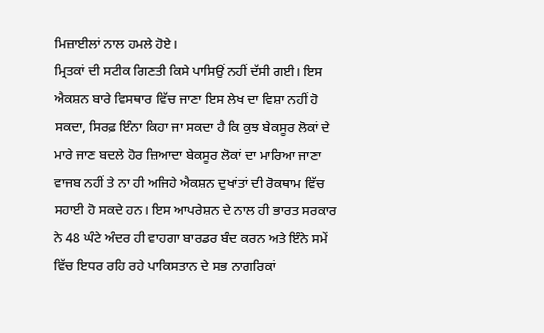ਮਿਜ਼ਾਈਲਾਂ ਨਾਲ ਹਮਲੇ ਹੋਏ।
ਮ੍ਰਿਤਕਾਂ ਦੀ ਸਟੀਕ ਗਿਣਤੀ ਕਿਸੇ ਪਾਸਿਉਂ ਨਹੀਂ ਦੱਸੀ ਗਈ। ਇਸ ਐਕਸ਼ਨ ਬਾਰੇ ਵਿਸਥਾਰ ਵਿੱਚ ਜਾਣਾ ਇਸ ਲੇਖ ਦਾ ਵਿਸ਼ਾ ਨਹੀਂ ਹੋ ਸਕਦਾ, ਸਿਰਫ਼ ਇੰਨਾ ਕਿਹਾ ਜਾ ਸਕਦਾ ਹੈ ਕਿ ਕੁਝ ਬੇਕਸੂਰ ਲੋਕਾਂ ਦੇ ਮਾਰੇ ਜਾਣ ਬਦਲੇ ਹੋਰ ਜ਼ਿਆਦਾ ਬੇਕਸੂਰ ਲੋਕਾਂ ਦਾ ਮਾਰਿਆ ਜਾਣਾ ਵਾਜਬ ਨਹੀਂ ਤੇ ਨਾ ਹੀ ਅਜਿਹੇ ਐਕਸ਼ਨ ਦੁਖਾਂਤਾਂ ਦੀ ਰੋਕਥਾਮ ਵਿੱਚ ਸਹਾਈ ਹੋ ਸਕਦੇ ਹਨ। ਇਸ ਆਪਰੇਸ਼ਨ ਦੇ ਨਾਲ ਹੀ ਭਾਰਤ ਸਰਕਾਰ ਨੇ 48 ਘੰਟੇ ਅੰਦਰ ਹੀ ਵਾਹਗਾ ਬਾਰਡਰ ਬੰਦ ਕਰਨ ਅਤੇ ਇੰਨੇ ਸਮੇਂ ਵਿੱਚ ਇਧਰ ਰਹਿ ਰਹੇ ਪਾਕਿਸਤਾਨ ਦੇ ਸਭ ਨਾਗਰਿਕਾਂ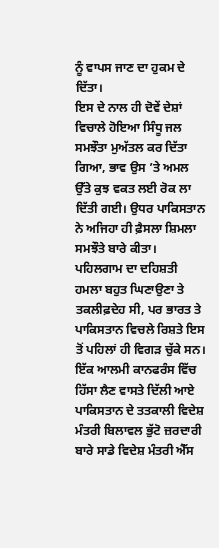ਨੂੰ ਵਾਪਸ ਜਾਣ ਦਾ ਹੁਕਮ ਦੇ ਦਿੱਤਾ।
ਇਸ ਦੇ ਨਾਲ ਹੀ ਦੋਵੇਂ ਦੇਸ਼ਾਂ ਵਿਚਾਲੇ ਹੋਇਆ ਸਿੰਧੂ ਜਲ ਸਮਝੌਤਾ ਮੁਅੱਤਲ ਕਰ ਦਿੱਤਾ ਗਿਆ, ਭਾਵ ਉਸ ’ਤੇ ਅਮਲ ਉੱਤੇ ਕੁਝ ਵਕਤ ਲਈ ਰੋਕ ਲਾ ਦਿੱਤੀ ਗਈ। ਉਧਰ ਪਾਕਿਸਤਾਨ ਨੇ ਅਜਿਹਾ ਹੀ ਫ਼ੈਸਲਾ ਸ਼ਿਮਲਾ ਸਮਝੌਤੇ ਬਾਰੇ ਕੀਤਾ। ਪਹਿਲਗਾਮ ਦਾ ਦਹਿਸ਼ਤੀ ਹਮਲਾ ਬਹੁਤ ਘਿਣਾਉਣਾ ਤੇ ਤਕਲੀਫ਼ਦੇਹ ਸੀ, ਪਰ ਭਾਰਤ ਤੇ ਪਾਕਿਸਤਾਨ ਵਿਚਲੇ ਰਿਸ਼ਤੇ ਇਸ ਤੋਂ ਪਹਿਲਾਂ ਹੀ ਵਿਗੜ ਚੁੱਕੇ ਸਨ। ਇੱਕ ਆਲਮੀ ਕਾਨਫਰੰਸ ਵਿੱਚ ਹਿੱਸਾ ਲੈਣ ਵਾਸਤੇ ਦਿੱਲੀ ਆਏ ਪਾਕਿਸਤਾਨ ਦੇ ਤਤਕਾਲੀ ਵਿਦੇਸ਼ ਮੰਤਰੀ ਬਿਲਾਵਲ ਭੁੱਟੋ ਜ਼ਰਦਾਰੀ ਬਾਰੇ ਸਾਡੇ ਵਿਦੇਸ਼ ਮੰਤਰੀ ਐੱਸ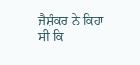ਜੈਸ਼ੰਕਰ ਨੇ ਕਿਹਾ ਸੀ ਕਿ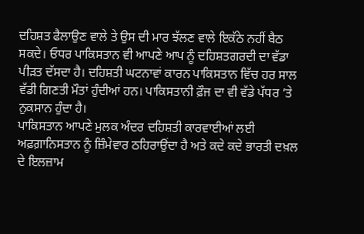ਦਹਿਸ਼ਤ ਫੈਲਾਉਣ ਵਾਲੇ ਤੇ ਉਸ ਦੀ ਮਾਰ ਝੱਲਣ ਵਾਲੇ ਇਕੱਠੇ ਨਹੀਂ ਬੈਠ ਸਕਦੇ। ਓਧਰ ਪਾਕਿਸਤਾਨ ਵੀ ਆਪਣੇ ਆਪ ਨੂੰ ਦਹਿਸ਼ਤਗਰਦੀ ਦਾ ਵੱਡਾ ਪੀੜਤ ਦੱਸਦਾ ਹੈ। ਦਹਿਸ਼ਤੀ ਘਟਨਾਵਾਂ ਕਾਰਨ ਪਾਕਿਸਤਾਨ ਵਿੱਚ ਹਰ ਸਾਲ ਵੱਡੀ ਗਿਣਤੀ ਮੌਤਾਂ ਹੁੰਦੀਆਂ ਹਨ। ਪਾਕਿਸਤਾਨੀ ਫ਼ੌਜ ਦਾ ਵੀ ਵੱਡੇ ਪੱਧਰ ’ਤੇ ਨੁਕਸਾਨ ਹੁੰਦਾ ਹੈ।
ਪਾਕਿਸਤਾਨ ਆਪਣੇ ਮੁਲਕ ਅੰਦਰ ਦਹਿਸ਼ਤੀ ਕਾਰਵਾਈਆਂ ਲਈ ਅਫ਼ਗ਼ਾਨਿਸਤਾਨ ਨੂੰ ਜ਼ਿੰਮੇਵਾਰ ਠਹਿਰਾਉਂਦਾ ਹੈ ਅਤੇ ਕਦੇ ਕਦੇ ਭਾਰਤੀ ਦਖ਼ਲ ਦੇ ਇਲਜ਼ਾਮ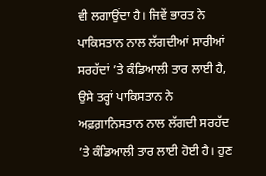ਵੀ ਲਗਾਉਂਦਾ ਹੈ। ਜਿਵੇਂ ਭਾਰਤ ਨੇ ਪਾਕਿਸਤਾਨ ਨਾਲ ਲੱਗਦੀਆਂ ਸਾਰੀਆਂ ਸਰਹੱਦਾਂ ’ਤੇ ਕੰਡਿਆਲੀ ਤਾਰ ਲਾਈ ਹੈ, ਉਸੇ ਤਰ੍ਹਾਂ ਪਾਕਿਸਤਾਨ ਨੇ ਅਫ਼ਗ਼ਾਨਿਸਤਾਨ ਨਾਲ ਲੱਗਦੀ ਸਰਹੱਦ ’ਤੇ ਕੰਡਿਆਲੀ ਤਾਰ ਲਾਈ ਹੋਈ ਹੈ। ਹੁਣ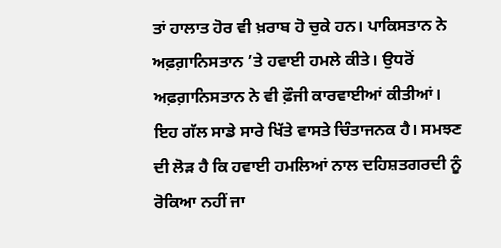ਤਾਂ ਹਾਲਾਤ ਹੋਰ ਵੀ ਖ਼ਰਾਬ ਹੋ ਚੁਕੇ ਹਨ। ਪਾਕਿਸਤਾਨ ਨੇ ਅਫ਼ਗ਼ਾਨਿਸਤਾਨ ’ਤੇ ਹਵਾਈ ਹਮਲੇ ਕੀਤੇ। ਉਧਰੋਂ ਅਫ਼ਗ਼ਾਨਿਸਤਾਨ ਨੇ ਵੀ ਫ਼ੌਜੀ ਕਾਰਵਾਈਆਂ ਕੀਤੀਆਂ। ਇਹ ਗੱਲ ਸਾਡੇ ਸਾਰੇ ਖਿੱਤੇ ਵਾਸਤੇ ਚਿੰਤਾਜਨਕ ਹੈ। ਸਮਝਣ ਦੀ ਲੋੜ ਹੈ ਕਿ ਹਵਾਈ ਹਮਲਿਆਂ ਨਾਲ ਦਹਿਸ਼ਤਗਰਦੀ ਨੂੰ ਰੋਕਿਆ ਨਹੀਂ ਜਾ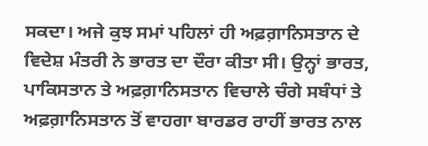ਸਕਦਾ। ਅਜੇ ਕੁਝ ਸਮਾਂ ਪਹਿਲਾਂ ਹੀ ਅਫ਼ਗ਼ਾਨਿਸਤਾਨ ਦੇ ਵਿਦੇਸ਼ ਮੰਤਰੀ ਨੇ ਭਾਰਤ ਦਾ ਦੌਰਾ ਕੀਤਾ ਸੀ। ਉਨ੍ਹਾਂ ਭਾਰਤ, ਪਾਕਿਸਤਾਨ ਤੇ ਅਫ਼ਗ਼ਾਨਿਸਤਾਨ ਵਿਚਾਲੇ ਚੰਗੇ ਸਬੰਧਾਂ ਤੇ ਅਫ਼ਗ਼ਾਨਿਸਤਾਨ ਤੋਂ ਵਾਹਗਾ ਬਾਰਡਰ ਰਾਹੀਂ ਭਾਰਤ ਨਾਲ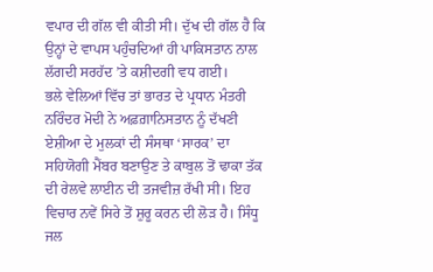ਵਪਾਰ ਦੀ ਗੱਲ ਵੀ ਕੀਤੀ ਸੀ। ਦੁੱਖ ਦੀ ਗੱਲ ਹੈ ਕਿ ਉਨ੍ਹਾਂ ਦੇ ਵਾਪਸ ਪਹੁੰਚਦਿਆਂ ਹੀ ਪਾਕਿਸਤਾਨ ਨਾਲ ਲੱਗਦੀ ਸਰਹੱਦ ’ਤੇ ਕਸ਼ੀਦਗੀ ਵਧ ਗਈ।
ਭਲੇ ਵੇਲਿਆਂ ਵਿੱਚ ਤਾਂ ਭਾਰਤ ਦੇ ਪ੍ਰਧਾਨ ਮੰਤਰੀ ਨਰਿੰਦਰ ਮੋਦੀ ਨੇ ਅਫ਼ਗ਼ਾਨਿਸਤਾਨ ਨੂੰ ਦੱਖਣੀ ਏਸ਼ੀਆ ਦੇ ਮੁਲਕਾਂ ਦੀ ਸੰਸਥਾ ‘ਸਾਰਕ’ ਦਾ ਸਹਿਯੋਗੀ ਮੈਂਬਰ ਬਣਾਉਣ ਤੇ ਕਾਬੁਲ ਤੋਂ ਢਾਕਾ ਤੱਕ ਦੀ ਰੇਲਵੇ ਲਾਈਨ ਦੀ ਤਜਵੀਜ਼ ਰੱਖੀ ਸੀ। ਇਹ ਵਿਚਾਰ ਨਵੇਂ ਸਿਰੇ ਤੋਂ ਸ਼ੁਰੂ ਕਰਨ ਦੀ ਲੋੜ ਹੈ। ਸਿੰਧੂ ਜਲ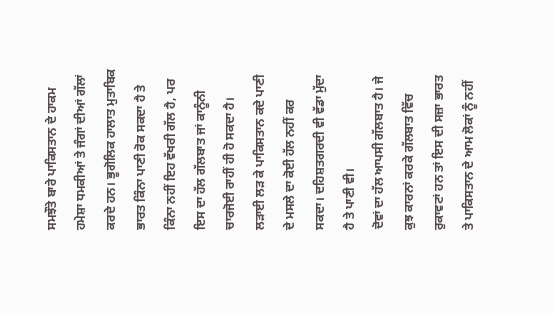ਸਮਝੌਤੇ ਬਾਰੇ ਪਾਕਿਸਤਾਨ ਦੇ ਹਾਕਮ ਹਮੇਸ਼ਾ ਧਮਕੀਆਂ ਤੇ ਜੰਗਾਂ ਦੀਆਂ ਗੱਲਾਂ ਕਰਦੇ ਹਨ। ਭੂਗੋਲਿਕ ਹਾਲਾਤ ਮੁਤਾਬਿਕ ਭਾਰਤ ਕਿੰਨਾ ਪਾਣੀ ਰੋਕ ਸਕਦਾ ਹੈ ਤੇ ਕਿੰਨਾ ਨਹੀਂ ਇਹ ਵੱਖਰੀ ਗੱਲ ਹੈ, ਪਰ ਇਸ ਦਾ ਹੱਲ ਗੱਲਬਾਤ ਜਾਂ ਕਾਨੂੰਨੀ ਚਾਰਜੋਈ ਰਾਹੀਂ ਹੀ ਹੋ ਸਕਦਾ ਹੈ। ਲੜਾਈ ਲੜ ਕੇ ਪਾਕਿਸਤਾਨ ਕਦੇ ਪਾਣੀ ਦੇ ਮਸਲੇ ਦਾ ਕੋਈ ਹੱਲ ਨਹੀਂ ਕਰ ਸਕਦਾ। ਦਹਿਸ਼ਤਗਰਦੀ ਵੀ ਵੱਡਾ ਮੁੱਦਾ ਹੈ ਤੇ ਪਾਣੀ ਵੀ।
ਦੋਵਾਂ ਦਾ ਹੱਲ ਆਪਸੀ ਗੱਲਬਾਤ ਹੈ। ਜੇ ਕੁਝ ਕਾਰਨਾਂ ਕਰਕੇ ਗੱਲਬਾਤ ਵਿੱਚ ਰੁਕਾਵਟਾਂ ਹਨ ਤਾਂ ਇਸ ਦੀ ਸਜ਼ਾ ਭਾਰਤ ਤੇ ਪਾਕਿਸਤਾਨ ਦੇ ਆਮ ਲੋਕਾਂ ਨੂੰ ਨਹੀਂ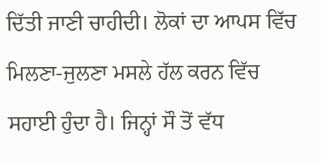ਦਿੱਤੀ ਜਾਣੀ ਚਾਹੀਦੀ। ਲੋਕਾਂ ਦਾ ਆਪਸ ਵਿੱਚ ਮਿਲਣਾ-ਜੁਲਣਾ ਮਸਲੇ ਹੱਲ ਕਰਨ ਵਿੱਚ ਸਹਾਈ ਹੁੰਦਾ ਹੈ। ਜਿਨ੍ਹਾਂ ਸੌ ਤੋਂ ਵੱਧ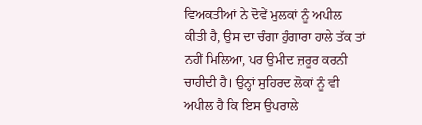ਵਿਅਕਤੀਆਂ ਨੇ ਦੋਵੇਂ ਮੁਲਕਾਂ ਨੂੰ ਅਪੀਲ ਕੀਤੀ ਹੈ, ਉਸ ਦਾ ਚੰਗਾ ਹੁੰਗਾਰਾ ਹਾਲੇ ਤੱਕ ਤਾਂ ਨਹੀਂ ਮਿਲਿਆ, ਪਰ ਉਮੀਦ ਜ਼ਰੂਰ ਕਰਨੀ ਚਾਹੀਦੀ ਹੈ। ਉਨ੍ਹਾਂ ਸੁਹਿਰਦ ਲੋਕਾਂ ਨੂੰ ਵੀ ਅਪੀਲ ਹੈ ਕਿ ਇਸ ਉਪਰਾਲੇ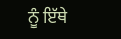ਨੂੰ ਇੱਥੇ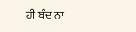ਹੀ ਬੰਦ ਨਾ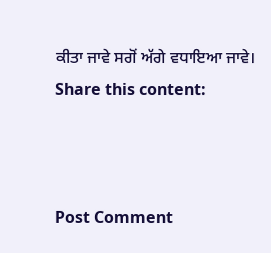ਕੀਤਾ ਜਾਵੇ ਸਗੋਂ ਅੱਗੇ ਵਧਾਇਆ ਜਾਵੇ।
Share this content:



Post Comment